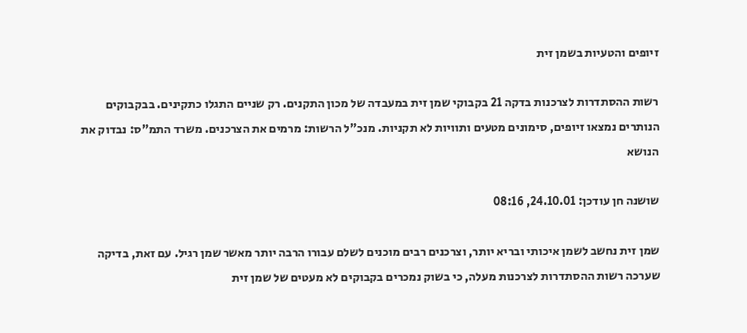זיופים והטעיות בשמן זית

רשות ההסתדרות לצרכנות בדקה 21 בקבוקי שמן זית במעבדה של מכון התקנים. רק שניים התגלו כתקינים. בבקבוקים הנותרים נמצאו זיופים, סימונים מטעים ותוויות לא תקניות. מנכ"ל הרשות: מרמים את הצרכנים. משרד התמ"ס: נבדוק את הנושא

שושנה חן עודכן: 24.10.01, 08:16

שמן זית נחשב לשמן איכותי ובריא יותר, וצרכנים רבים מוכנים לשלם עבורו הרבה יותר מאשר שמן רגיל. עם זאת, בדיקה שערכה רשות ההסתדרות לצרכנות מעלה, כי בשוק נמכרים בקבוקים לא מעטים של שמן זית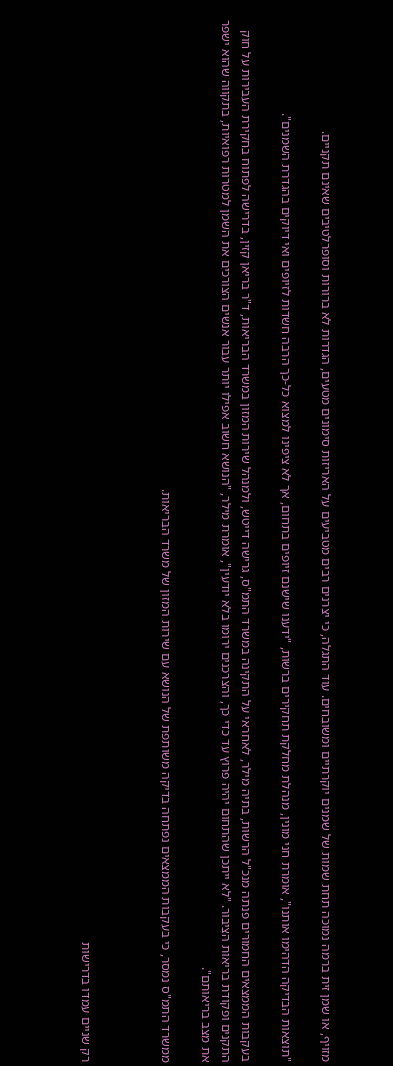מזויף, או שמן זית ברמה נמוכה תחת שמות של שמנים יוקרתיים ומשובחים. עוד התגלה, כי יצרנים רבים מטביעים על האריזות סימונים מטעים, הגדרות לא ברורות וסופרלטיבים שאינם תקניים.

"תוצאות הבדיקה הדהימו אותנו", אומרת חני מונין, מנהלת מחלקת תחקירים ברשות, "ידענו שישנם זיופים בתחום, אך לא ציפינו למצוא כל-כך הרבה חשדות לזיופים ואי דיוקים בהגדרת השמנים".

בעקבות הממצאים החמורים פנתה מנכ"ל הרשות, בתיה מילר, לאחראי על התקינה במשרד התמ"ס, גרישה דייטש, ולמנהל שירות המזון במשרד הבריאות, ד"ר בריאן קזין, בדרישה לפתוח בחקירת העבירות על חוק התקנים ופקודת בריאות הציבור. "לא ייתכן שהתחום יהיה פרוץ עד כדי כך, והצרכנים ירומו בלא יודעין", אומרת מילר, "הנושא חשוב אפילו יותר עבור אנשים הצורכים את השמן למטרות רפואיות, בתקווה שהוא ישפר את מצב בריאותם".

ממשרד התמ"ס נמסר, כי בעקבות הממצאים נפתחה בדיקה משותפת של הנושא עם שירות המזון של משרד הבריאות.



רק שניים עמדו בדרישות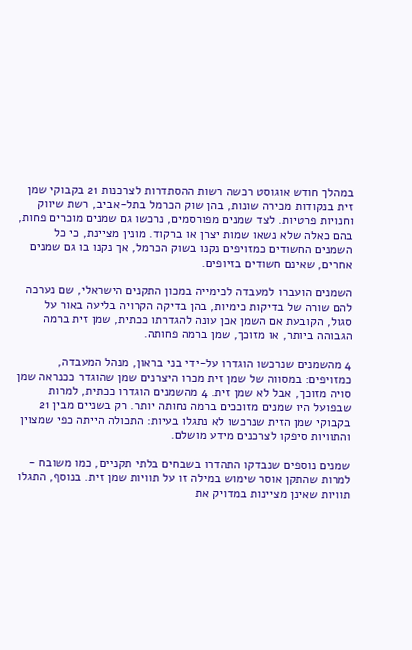במהלך חודש אוגוסט רכשה רשות ההסתדרות לצרכנות 21 בקבוקי שמן זית בנקודות מכירה שונות, בהן שוק הכרמל בתל-אביב, רשת שיווק וחנויות פרטיות. לצד שמנים מפורסמים, נרכשו גם שמנים מוכרים פחות, בהם כאלה שלא נשאו שמות יצרן או ברקוד. מונין מציינת, כי כל השמנים החשודים כמזויפים נקנו בשוק הכרמל, אך נקנו בו גם שמנים אחרים, שאינם חשודים בזיופים.

השמנים הועברו למעבדה לכימייה במכון התקנים הישראלי, שם נערכה להם שורה של בדיקות כימיות, בהן בדיקה הקרויה בליעה באור על סגול, הקובעת אם השמן אכן עונה להגדרתו ככתית, שמן זית ברמה הגבוהה ביותר, או מזוכך, שמן ברמה פחותה.

4 מהשמנים שנרכשו הוגדרו על-ידי בני בראון, מנהל המעבדה, כמזויפים: במסווה של שמן זית מכרו היצרנים שמן שהוגדר ככנראה שמן סויה מזוכך, אבל לא שמן זית. 4 מהשמנים הוגדרו ככתית, למרות שבפועל היו שמנים מזוככים ברמה נחותה יותר. רק בשניים מבין 21 בקבוקי שמן הזית שנרכשו לא נתגלו בעיות: התכולה הייתה כפי שמצוין והתוויות סיפקו לצרכנים מידע מושלם.

שמנים נוספים שנבדקו התהדרו בשבחים בלתי תקניים, כמו משובח - למרות שהתקן אוסר שימוש במילה זו על תוויות שמן זית. בנוסף, התגלו תוויות שאינן מציינות במדויק את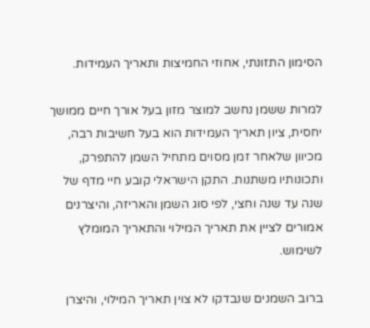הסימון התזונתי, אחוזי החמיצות ותאריך העמידות.

למרות ששמן נחשב למוצר מזון בעל אורך חיים ממושך יחסית, ציון תאריך העמידות הוא בעל חשיבות רבה, מכיוון שלאחר זמן מסוים מתחיל השמן להתפרק, ותכונותיו משתנות. התקן הישראלי קובע חיי מדף של שנה עד שנה וחצי, לפי סוג השמן והאריזה, והיצרנים אמורים לציין את תאריך המילוי והתאריך המומלץ לשימוש.

ברוב השמנים שנבדקו לא צוין תאריך המילוי, והיצרן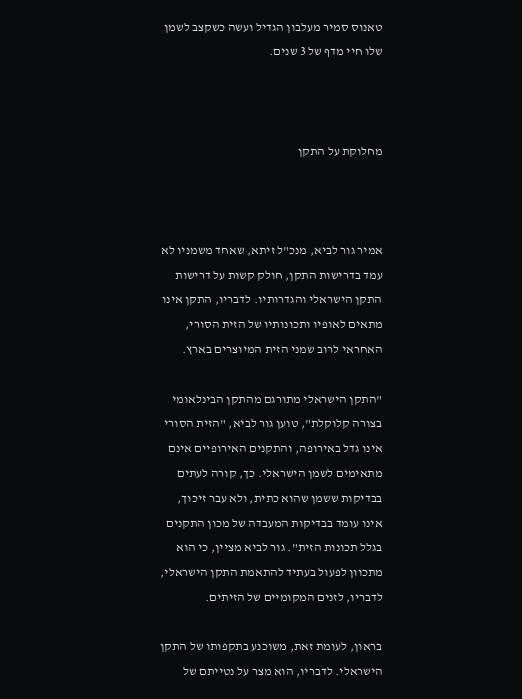טאנוס סמיר מעלבון הגדיל ועשה כשקצב לשמן שלו חיי מדף של 3 שנים.



מחלוקת על התקן



אמיר גור לביא, מנכ"ל זיתא, שאחד משמניו לא עמד בדרישות התקן, חולק קשות על דרישות התקן הישראלי והגדרותיו. לדבריו, התקן אינו מתאים לאופיו ותכונותיו של הזית הסורי, האחראי לרוב שמני הזית המיוצרים בארץ.

"התקן הישראלי מתורגם מהתקן הבינלאומי בצורה קלוקלת", טוען גור לביא, "הזית הסורי אינו גדל באירופה, והתקנים האירופיים אינם מתאימים לשמן הישראלי. כך, קורה לעתים בבדיקות ששמן שהוא כתית, ולא עבר זיכוך, אינו עומד בבדיקות המעבדה של מכון התקנים בגלל תכונות הזית". גור לביא מציין, כי הוא מתכוון לפעול בעתיד להתאמת התקן הישראלי, לדבריו, לזנים המקומיים של הזיתים.

בראון, לעומת זאת, משוכנע בתקפותו של התקן הישראלי. לדבריו, הוא מצר על נטייתם של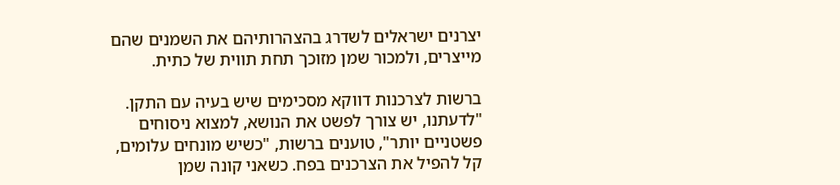יצרנים ישראלים לשדרג בהצהרותיהם את השמנים שהם מייצרים, ולמכור שמן מזוכך תחת תווית של כתית.

ברשות לצרכנות דווקא מסכימים שיש בעיה עם התקן. "לדעתנו, יש צורך לפשט את הנושא, למצוא ניסוחים פשטניים יותר", טוענים ברשות, "כשיש מונחים עלומים, קל להפיל את הצרכנים בפח. כשאני קונה שמן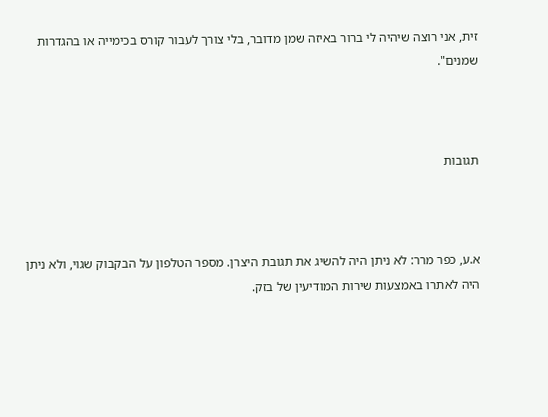זית, אני רוצה שיהיה לי ברור באיזה שמן מדובר, בלי צורך לעבור קורס בכימייה או בהגדרות שמנים".



תגובות



א.ע, כפר מרר: לא ניתן היה להשיג את תגובת היצרן. מספר הטלפון על הבקבוק שגוי, ולא ניתן היה לאתרו באמצעות שירות המודיעין של בזק.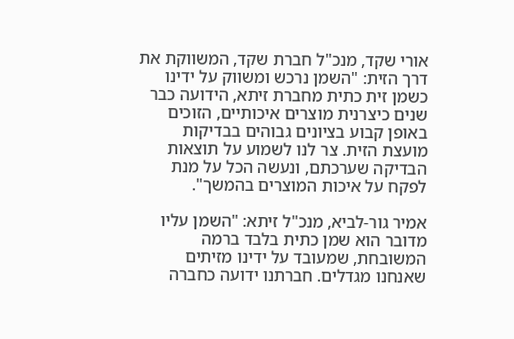אורי שקד, מנכ"ל חברת שקד, המשווקת את דרך הזית: "השמן נרכש ומשווק על ידינו כשמן זית כתית מחברת זיתא, הידועה כבר שנים כיצרנית מוצרים איכותיים, הזוכים באופן קבוע בציונים גבוהים בבדיקות מועצת הזית. צר לנו לשמוע על תוצאות הבדיקה שערכתם, ונעשה הכל על מנת לפקח על איכות המוצרים בהמשך".

אמיר גור-לביא, מנכ"ל זיתא: "השמן עליו מדובר הוא שמן כתית בלבד ברמה המשובחת, שמעובד על ידינו מזיתים שאנחנו מגדלים. חברתנו ידועה כחברה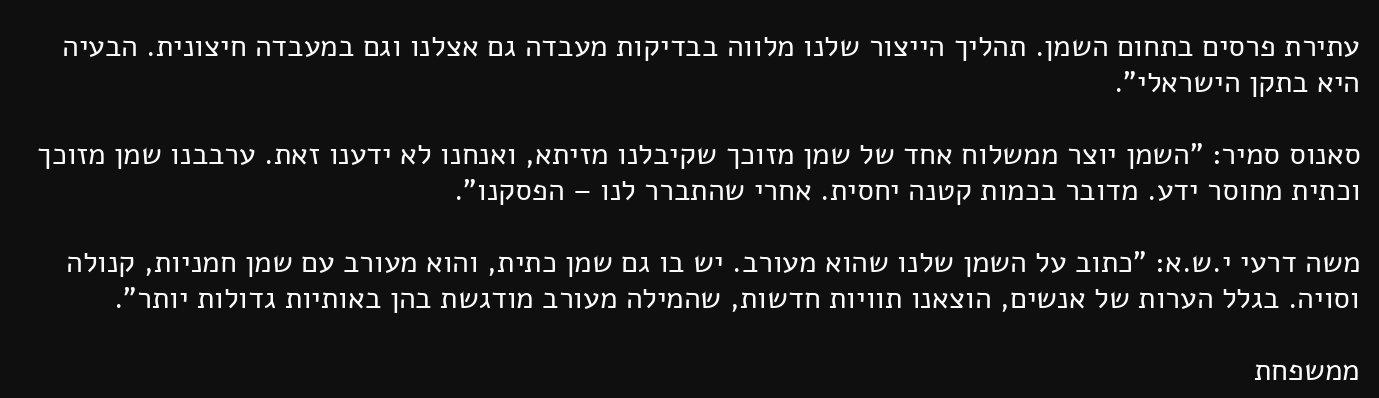עתירת פרסים בתחום השמן. תהליך הייצור שלנו מלווה בבדיקות מעבדה גם אצלנו וגם במעבדה חיצונית. הבעיה היא בתקן הישראלי".

סאנוס סמיר: "השמן יוצר ממשלוח אחד של שמן מזוכך שקיבלנו מזיתא, ואנחנו לא ידענו זאת. ערבבנו שמן מזוכך וכתית מחוסר ידע. מדובר בכמות קטנה יחסית. אחרי שהתברר לנו – הפסקנו".

משה דרעי י.ש.א: "כתוב על השמן שלנו שהוא מעורב. יש בו גם שמן כתית, והוא מעורב עם שמן חמניות, קנולה וסויה. בגלל הערות של אנשים, הוצאנו תוויות חדשות, שהמילה מעורב מודגשת בהן באותיות גדולות יותר".

ממשפחת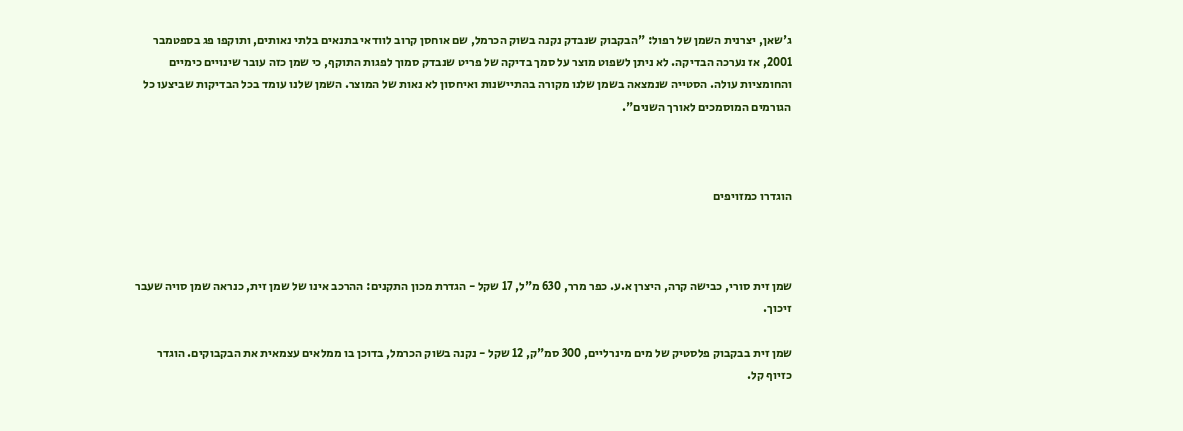ג'שאן, יצרנית השמן של רפול: "הבקבוק שנבדק נקנה בשוק הכרמל, שם אוחסן קרוב לוודאי בתנאים בלתי נאותים, ותוקפו פג בספטמבר 2001, אז נערכה הבדיקה. לא ניתן לשפוט מוצר על סמך בדיקה של פריט שנבדק סמוך לפגות התוקף, כי שמן כזה עובר שינויים כימיים והחומציות עולה. הסטייה שנמצאה בשמן שלנו מקורה בהתיישנות ואיחסון לא נאות של המוצר. השמן שלנו עומד בכל הבדיקות שביצעו כל הגורמים המוסמכים לאורך השנים".



הוגדרו כמזויפים



שמן זית סורי, כבישה קרה, היצרן א.ע. כפר מרר, 630 מ"ל, 17 שקל - הגדרת מכון התקנים: ההרכב אינו של שמן זית, כנראה שמן סויה שעבר זיכוך.

שמן זית בבקבוק פלסטיק של מים מינרליים, 300 סמ"ק, 12 שקל - נקנה בשוק הכרמל, בדוכן בו ממלאים עצמאית את הבקבוקים. הוגדר כזיוף קל.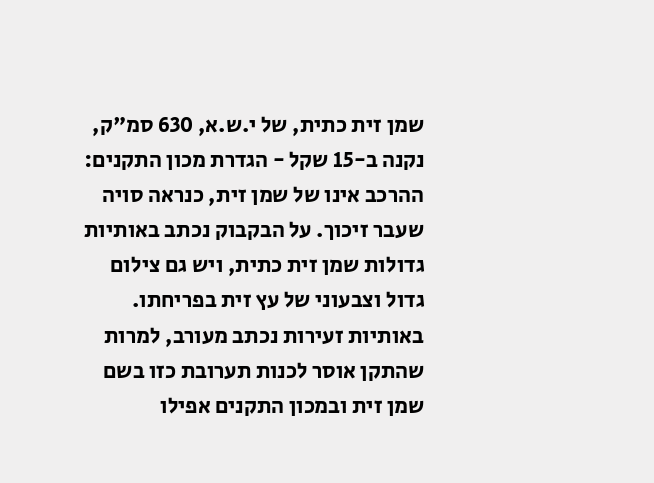שמן זית כתית, של י.ש.א, 630 סמ"ק, נקנה ב-15 שקל - הגדרת מכון התקנים: ההרכב אינו של שמן זית, כנראה סויה שעבר זיכוך. על הבקבוק נכתב באותיות גדולות שמן זית כתית, ויש גם צילום גדול וצבעוני של עץ זית בפריחתו. באותיות זעירות נכתב מעורב, למרות שהתקן אוסר לכנות תערובת כזו בשם שמן זית ובמכון התקנים אפילו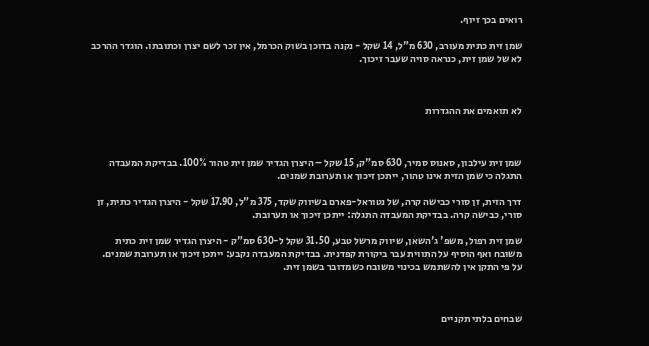רואים בכך זיוף.

שמן זית כתית מעורב, 630 מ"ל, 14 שקל - נקנה בדוכן בשוק הכרמל, אין זכר לשם יצרן וכתובתו. הוגדר ההרכב לא של שמן זית, כנראה סויה שעבר זיכוך.



לא תואמים את ההגדרות



שמן זית עילבון, סאנוס סמיר, 630 סמ"ק, 15 שקל – היצרן הגדיר שמן זית טהור 100%. בבדיקת המעבדה התגלה כי שמן הזית אינו טהור, ייתכן זיכוך או תערובת שמנים.

דרך הזית, זן סורי כבישה קרה, של נטוראל-פארם בשיווק שקד, 375 מ"ל, 17.90 שקל - היצרן הגדיר כתית, זן סורי, כבישה קרה. בבדיקת המעבדה התגלה: ייתכן זיכוך או תערובת.

שמן זית רפול, משפ' ג'השאן, שיווק מרשל טבע, 31.50 שקל ל-630 סמ"ק - היצרן הגדיר שמן זית כתית משובח ואף הוסיף על התווית עבר ביקורת קפדנית. בבדיקת המעבדה נקבע: ייתכן זיכוך או תערובת שמנים. על פי התקן אין להשתמש בכינוי משובח כשמדובר בשמן זית.



שבחים בלתי תקניים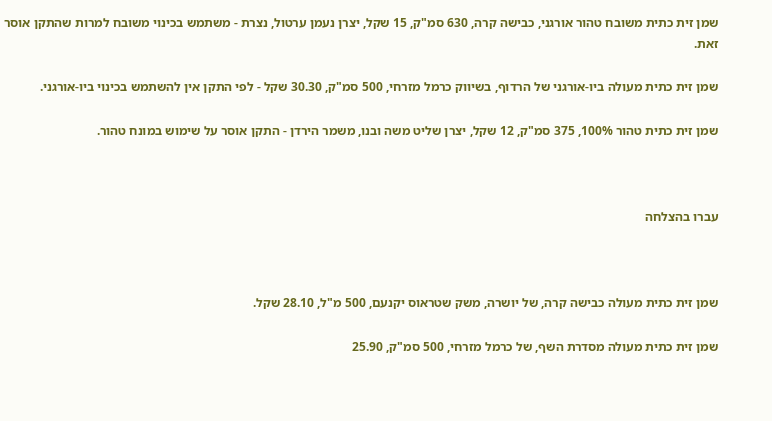שמן זית כתית משובח טהור אורגני, כבישה קרה, 630 סמ"ק, 15 שקל, יצרן נעמן ערטול, נצרת - משתמש בכינוי משובח למרות שהתקן אוסר זאת.

שמן זית כתית מעולה ביו-אורגני של הרדוף, בשיווק כרמל מזרחי, 500 סמ"ק, 30.30 שקל - לפי התקן אין להשתמש בכינוי ביו-אורגני.

שמן זית כתית טהור 100%, 375 סמ"ק, 12 שקל, יצרן שליט משה ובנו, משמר הירדן - התקן אוסר על שימוש במונח טהור.



עברו בהצלחה



שמן זית כתית מעולה כבישה קרה, של יושרה, משק שטראוס יקנעם, 500 מ"ל, 28.10 שקל.

שמן זית כתית מעולה מסדרת השף, של כרמל מזרחי, 500 סמ"ק, 25.90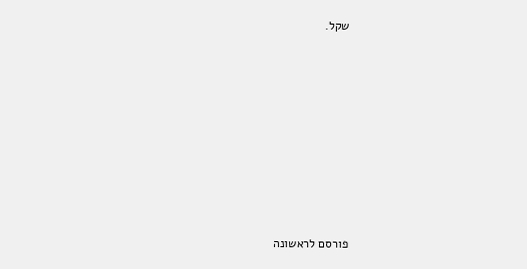שקל.












פורסם לראשונה